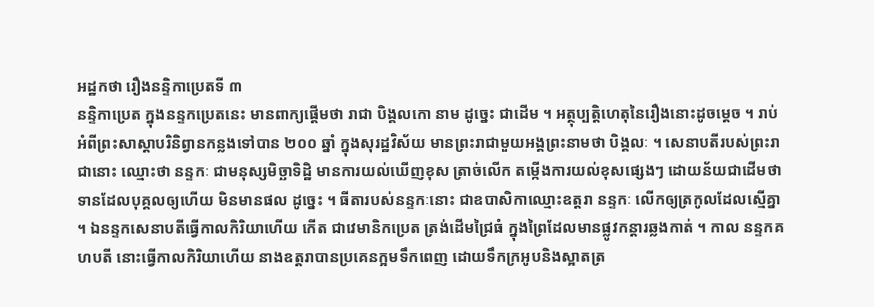អដ្ឋកថា រឿងនន្ទិកាប្រេតទី ៣
នន្ទិកាប្រេត ក្នុងនន្ទកប្រេតនេះ មានពាក្យផ្តើមថា រាជា បិង្គលកោ នាម ដូច្នេះ ជាដើម ។ អត្ថុប្បត្តិហេតុនៃរឿងនោះដូចម្តេច ។ រាប់អំពីព្រះសាស្តាបរិនិព្វានកន្លងទៅបាន ២០០ ឆ្នាំ ក្នុងសុរដ្ឋវិស័យ មានព្រះរាជាមួយអង្គព្រះនាមថា បិង្គលៈ ។ សេនាបតីរបស់ព្រះរាជានោះ ឈ្មោះថា នន្ទកៈ ជាមនុស្សមិច្ឆាទិដ្ឋិ មានការយល់ឃើញខុស ត្រាច់លើក តម្កើងការយល់ខុសផ្សេងៗ ដោយន័យជាដើមថា ទានដែលបុគ្គលឲ្យហើយ មិនមានផល ដូច្នេះ ។ ធីតារបស់នន្ទកៈនោះ ជាឧបាសិកាឈ្មោះឧត្តរា នន្ទកៈ លើកឲ្យត្រកូលដែលស្មើគ្នា ។ ឯនន្ទកសេនាបតីធ្វើកាលកិរិយាហើយ កើត ជាវេមានិកប្រេត ត្រង់ដើមជ្រៃធំ ក្នុងព្រៃដែលមានផ្លូវកន្តារឆ្លងកាត់ ។ កាល នន្ទកគហបតី នោះធ្វើកាលកិរិយាហើយ នាងឧត្តរាបានប្រគេនក្អមទឹកពេញ ដោយទឹកក្រអូបនិងស្អាតត្រ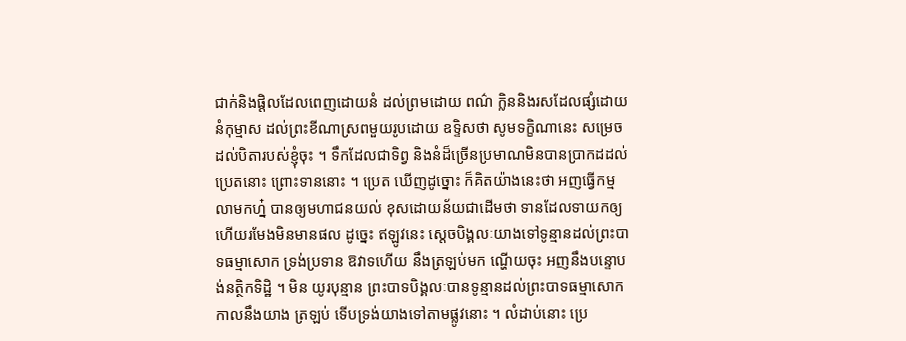ជាក់និងផ្តិលដែលពេញដោយនំ ដល់ព្រមដោយ ពណ៌ ក្លិននិងរសដែលផ្សំដោយនំកុម្មាស ដល់ព្រះខីណាស្រពមួយរូបដោយ ឧទ្ទិសថា សូមទក្ខិណានេះ សម្រេចដល់បិតារបស់ខ្ញុំចុះ ។ ទឹកដែលជាទិព្វ និងនំដ៏ច្រើនប្រមាណមិនបានប្រាកដដល់ប្រេតនោះ ព្រោះទាននោះ ។ ប្រេត ឃើញដូច្នោះ ក៏គិតយ៉ាងនេះថា អញធ្វើកម្មលាមកហ្ន៎ បានឲ្យមហាជនយល់ ខុសដោយន័យជាដើមថា ទានដែលទាយកឲ្យហើយរមែងមិនមានផល ដូច្នេះ ឥឡូវនេះ ស្តេចបិង្គលៈយាងទៅទូន្មានដល់ព្រះបាទធម្មាសោក ទ្រង់ប្រទាន ឱវាទហើយ នឹងត្រឡប់មក ណ្ហើយចុះ អញនឹងបន្ទោបង់នត្ថិកទិដ្ឋិ ។ មិន យូរបុន្មាន ព្រះបាទបិង្គលៈបានទូន្មានដល់ព្រះបាទធម្មាសោក កាលនឹងយាង ត្រឡប់ ទើបទ្រង់យាងទៅតាមផ្លូវនោះ ។ លំដាប់នោះ ប្រេ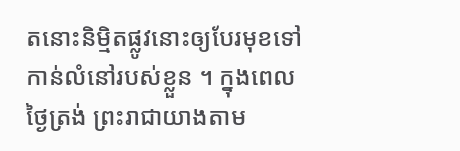តនោះនិម្មិតផ្លូវនោះឲ្យបែរមុខទៅកាន់លំនៅរបស់ខ្លួន ។ ក្នុងពេលថ្ងៃត្រង់ ព្រះរាជាយាងតាម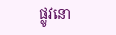ផ្លូវនោ